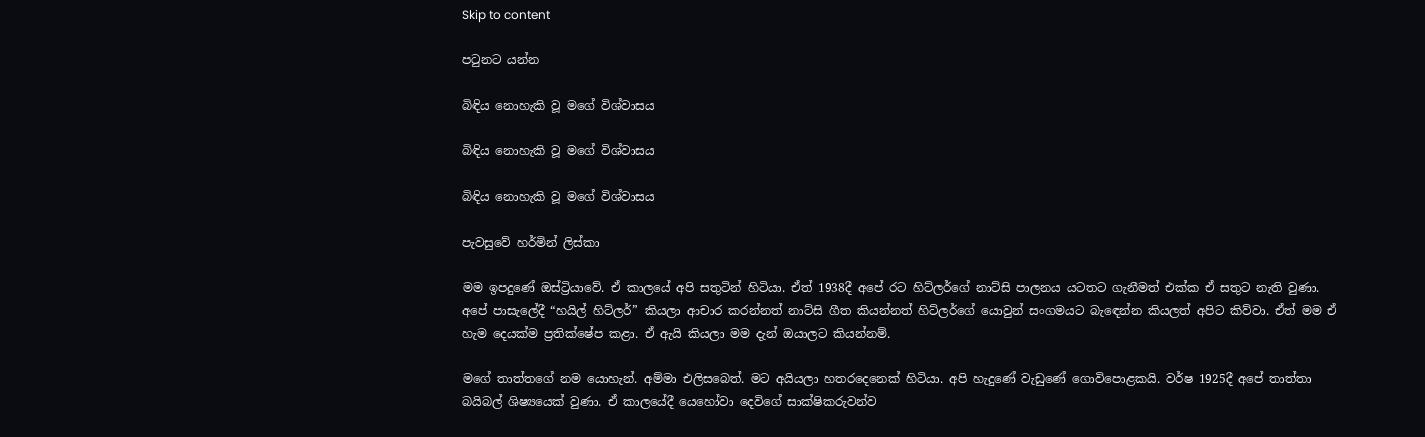Skip to content

පටුනට යන්න

බිඳිය නොහැකි වූ මගේ විශ්වාසය

බිඳිය නොහැකි වූ මගේ විශ්වාසය

බිඳිය නොහැකි වූ මගේ විශ්වාසය

පැවසුවේ හර්මින් ලිස්කා

මම ඉපදුණේ ඔස්ට්‍රියාවේ. ඒ කාලයේ අපි සතුටින් හිටියා. ඒත් 1938දී අපේ රට හිට්ලර්ගේ නාට්සි පාලනය යටතට ගැනීමත් එක්ක ඒ සතුට නැති වුණා. අපේ පාසැලේදී “හයිල් හිට්ලර්” කියලා ආචාර කරන්නත් නාට්සි ගීත කියන්නත් හිට්ලර්ගේ යොවුන් සංගමයට බැඳෙන්න කියලත් අපිට කිව්වා. ඒත් මම ඒ හැම දෙයක්ම ප්‍රතික්ෂේප කළා. ඒ ඇයි කියලා මම දැන් ඔයාලට කියන්නම්.

මගේ තාත්තගේ නම යොහැන්. අම්මා එලිසබෙත්. මට අයියලා හතරදෙනෙක් හිටියා. අපි හැදුණේ වැඩුණේ ගොවිපොළකයි. වර්ෂ 1925දී අපේ තාත්තා බයිබල් ශිෂ්‍යයෙක් වුණා. ඒ කාලයේදී යෙහෝවා දෙවිගේ සාක්ෂිකරුවන්ව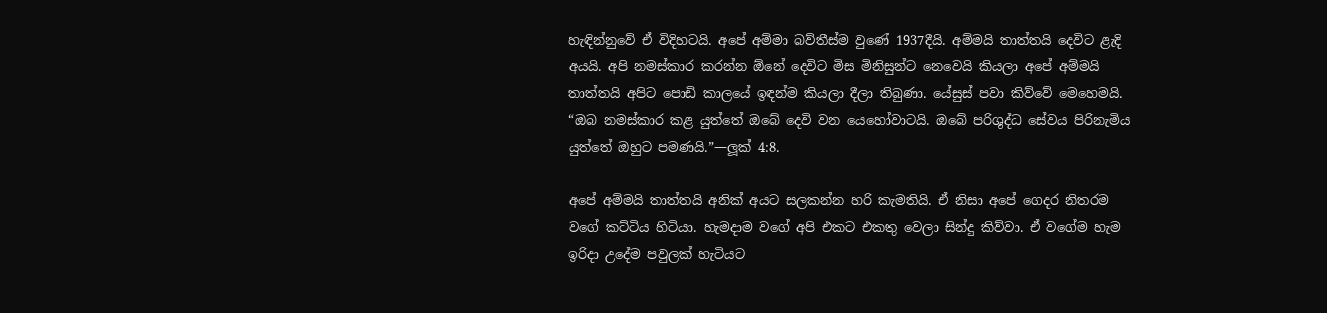හැඳින්නුවේ ඒ විදිහටයි. අපේ අම්මා බව්තීස්ම වුණේ 1937දීයි. අම්මයි තාත්තයි දෙවිට ළැදි අයයි. අපි නමස්කාර කරන්න ඕනේ දෙවිට මිස මිනිසුන්ට නෙවෙයි කියලා අපේ අම්මයි තාත්තයි අපිට පොඩි කාලයේ ඉඳන්ම කියලා දීලා තිබුණා. යේසුස් පවා කිව්වේ මෙහෙමයි. “ඔබ නමස්කාර කළ යුත්තේ ඔබේ දෙවි වන යෙහෝවාටයි. ඔබේ පරිශුද්ධ සේවය පිරිනැමිය යුත්තේ ඔහුට පමණයි.”—ලූක් 4:8.

අපේ අම්මයි තාත්තයි අනික් අයට සලකන්න හරි කැමතියි. ඒ නිසා අපේ ගෙදර නිතරම වගේ කට්ටිය හිටියා. හැමදාම වගේ අපි එකට එකතු වෙලා සින්දු කිව්වා. ඒ වගේම හැම ඉරිදා උදේම පවුලක් හැටියට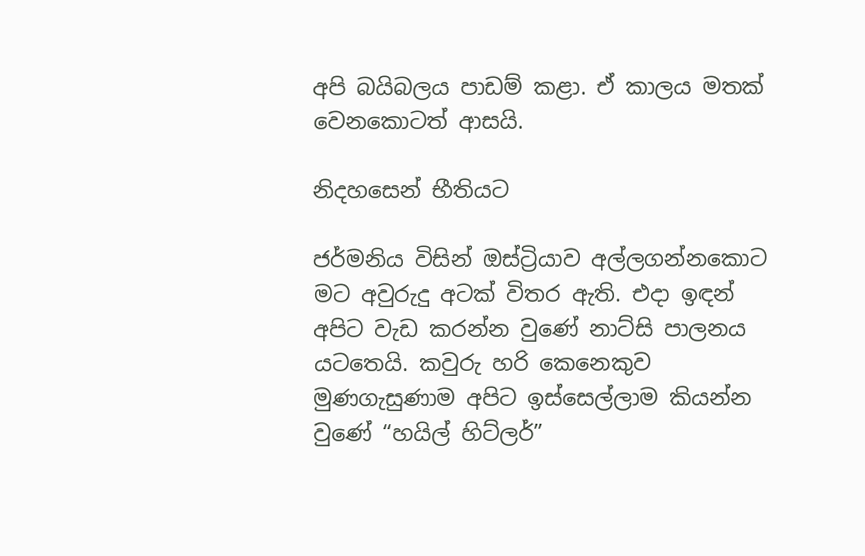අපි බයිබලය පාඩම් කළා. ඒ කාලය මතක් වෙනකොටත් ආසයි.

නිදහසෙන් භීතියට

ජර්මනිය විසින් ඔස්ට්‍රියාව අල්ලගන්නකොට මට අවුරුදු අටක් විතර ඇති. එදා ඉඳන් අපිට වැඩ කරන්න වුණේ නාට්සි පාලනය යටතෙයි. කවුරු හරි කෙනෙකුව මුණගැසුණාම අපිට ඉස්සෙල්ලාම කියන්න වුණේ “හයිල් හිට්ලර්”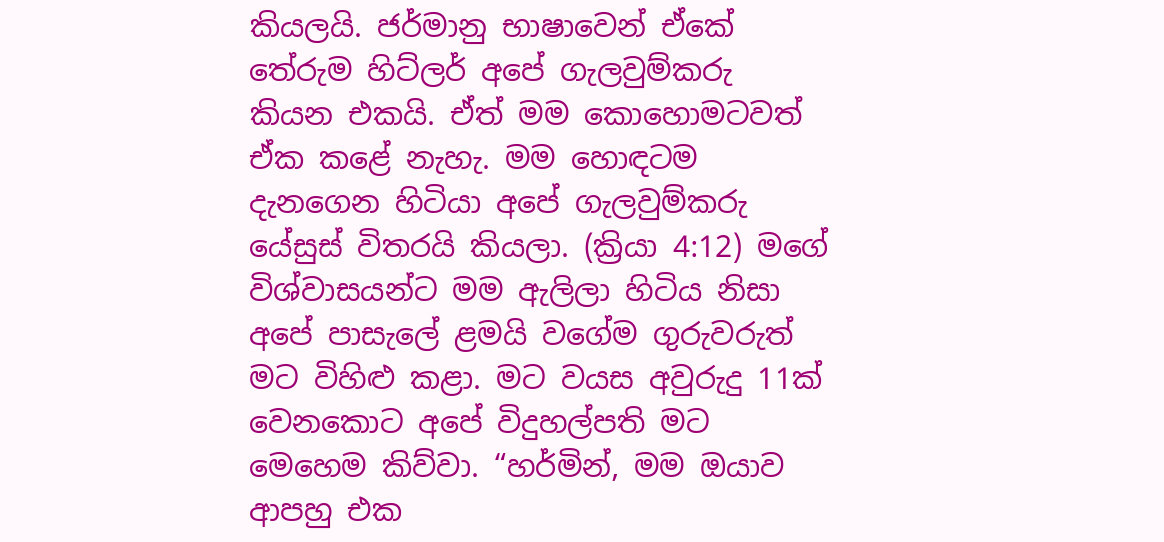කියලයි. ජර්මානු භාෂාවෙන් ඒකේ තේරුම හිට්ලර් අපේ ගැලවුම්කරු කියන එකයි. ඒත් මම කොහොමටවත් ඒක කළේ නැහැ. මම හොඳටම දැනගෙන හිටියා අපේ ගැලවුම්කරු යේසුස් විතරයි කියලා. (ක්‍රියා 4:12) මගේ විශ්වාසයන්ට මම ඇලිලා හිටිය නිසා අපේ පාසැලේ ළමයි වගේම ගුරුවරුත් මට විහිළු කළා. මට වයස අවුරුදු 11ක් වෙනකොට අපේ විදුහල්පති මට මෙහෙම කිව්වා. “හර්මින්, මම ඔයාව ආපහු එක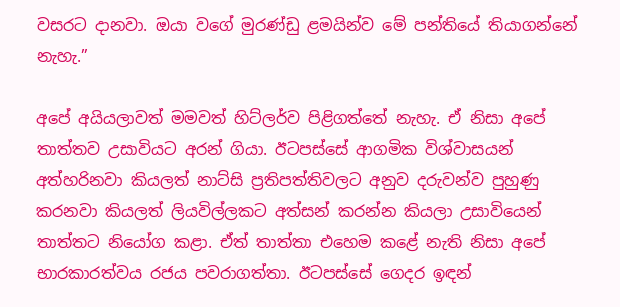වසරට දානවා. ඔයා වගේ මුරණ්ඩු ළමයින්ව මේ පන්තියේ තියාගන්නේ නැහැ.”

අපේ අයියලාවත් මමවත් හිට්ලර්ව පිළිගත්තේ නැහැ. ඒ නිසා අපේ තාත්තව උසාවියට අරන් ගියා. ඊටපස්සේ ආගමික විශ්වාසයන් අත්හරිනවා කියලත් නාට්සි ප්‍රතිපත්තිවලට අනුව දරුවන්ව පුහුණු කරනවා කියලත් ලියවිල්ලකට අත්සන් කරන්න කියලා උසාවියෙන් තාත්තට නියෝග කළා. ඒත් තාත්තා එහෙම කළේ නැති නිසා අපේ භාරකාරත්වය රජය පවරාගත්තා. ඊටපස්සේ ගෙදර ඉඳන්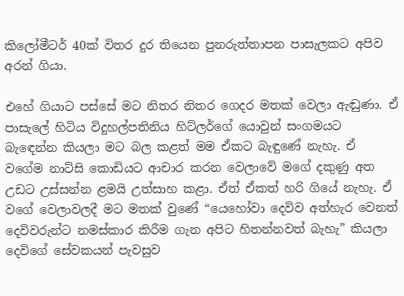කිලෝමීටර් 40ක් විතර දුර තියෙන පුනරුත්තාපන පාසැලකට අපිව අරන් ගියා.

එහේ ගියාට පස්සේ මට නිතර නිතර ගෙදර මතක් වෙලා ඇඬුණා. ඒ පාසැලේ හිටිය විදුහල්පතිනිය හිට්ලර්ගේ යොවුන් සංගමයට බැඳෙන්න කියලා මට බල කළත් මම ඒකට බැඳුණේ නැහැ. ඒ වගේම නාට්සි කොඩියට ආචාර කරන වෙලාවේ මගේ දකුණු අත උඩට උස්සන්න ළමයි උත්සාහ කළා. ඒත් ඒකත් හරි ගියේ නැහැ. ඒ වගේ වෙලාවලදී මට මතක් වුණේ “යෙහෝවා දෙවිව අත්හැර වෙනත් දෙවිවරුන්ට නමස්කාර කිරීම ගැන අපිට හිතන්නවත් බැහැ” කියලා දෙවිගේ සේවකයන් පැවසුව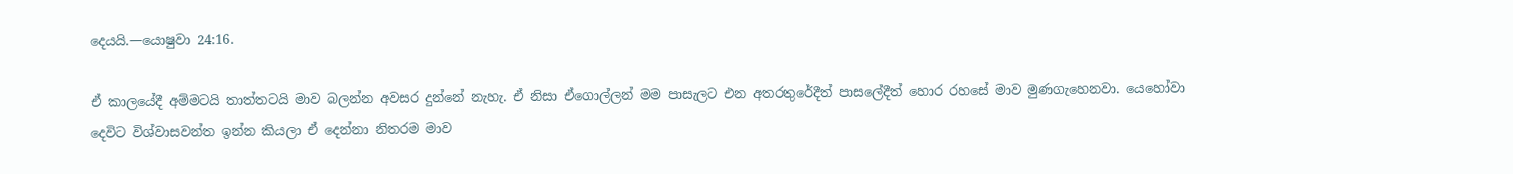දෙයයි.—යොෂුවා 24:16.

ඒ කාලයේදී අම්මටයි තාත්තටයි මාව බලන්න අවසර දුන්නේ නැහැ. ඒ නිසා ඒගොල්ලන් මම පාසැලට එන අතරතුරේදීත් පාසලේදීත් හොර රහසේ මාව මුණගැහෙනවා. යෙහෝවා දෙවිට විශ්වාසවන්ත ඉන්න කියලා ඒ දෙන්නා නිතරම මාව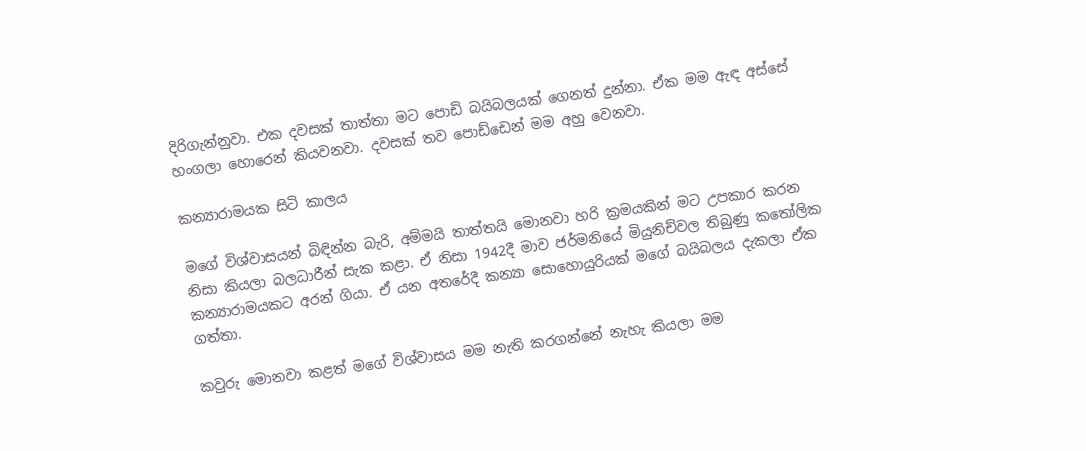දිරිගැන්නුවා. එක දවසක් තාත්තා මට පොඩි බයිබලයක් ගෙනත් දුන්නා. ඒක මම ඇඳ අස්සේ හංගලා හොරෙන් කියවනවා. දවසක් තව පොඩ්ඩෙන් මම අහු වෙනවා.

කන්‍යාරාමයක සිටි කාලය

මගේ විශ්වාසයන් බිඳින්න බැරි, අම්මයි තාත්තයි මොනවා හරි ක්‍රමයකින් මට උපකාර කරන නිසා කියලා බලධාරීන් සැක කළා. ඒ නිසා 1942දී මාව ජර්මනියේ මියුනිච්වල තිබුණු කතෝලික කන්‍යාරාමයකට අරන් ගියා. ඒ යන අතරේදී කන්‍යා සොහොයුරියක් මගේ බයිබලය දැකලා ඒක ගත්තා.

කවුරු මොනවා කළත් මගේ විශ්වාසය මම නැති කරගන්නේ නැහැ කියලා මම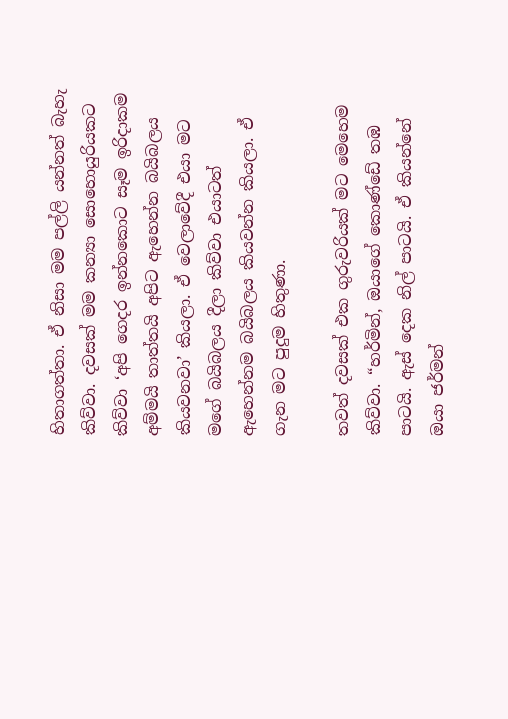හිතාගත්තා. ඒ නිසා මම පල්ලි යන්නත් බැහැ කිව්වා. දවසක් මම කන්‍යා සොහොයුරියකට කිව්වා ‘අපි ගෙදර ඉන්නකොට සෑම ඉරිදාකම අම්මයි තාත්තයි අපිට ඇහෙන්න බයිබලය කියවනවා’ කියලා. ඒ වෙලාවේදී එයා මට මගේ බයිබලය දීලා කිව්වා එයාටත් ඇහෙන්නම බයිබලය කියවන්න කියලා. ඒ ගැන මට පුදුම හිතුණා.

තවත් දවසක් එක ගුරුවරියක් මට මෙහෙම කිව්වා. “හර්මින්, ඔයාගේ කොණ්ඩේ තඹ පාටයි. ඇස් දෙක නිල් පාටයි. ඒ කියන්නේ ඔයා ජර්මන්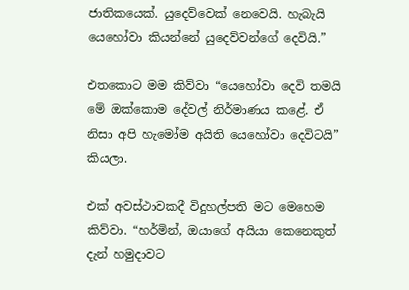ජාතිකයෙක්. යුදෙව්වෙක් නෙවෙයි. හැබැයි යෙහෝවා කියන්නේ යුදෙව්වන්ගේ දෙවියි.”

එතකොට මම කිව්වා “යෙහෝවා දෙවි තමයි මේ ඔක්කොම දේවල් නිර්මාණය කළේ. ඒ නිසා අපි හැමෝම අයිති යෙහෝවා දෙවිටයි” කියලා.

එක් අවස්ථාවකදී විදුහල්පති මට මෙහෙම කිව්වා. “හර්මින්, ඔයාගේ අයියා කෙනෙකුත් දැන් හමුදාවට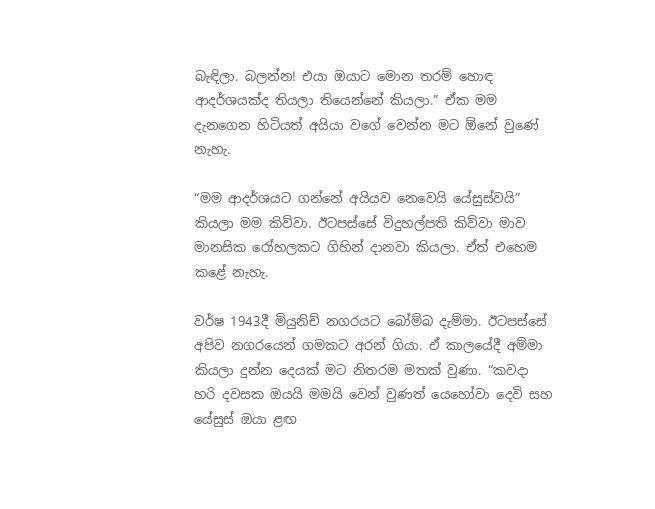බැඳිලා. බලන්න! එයා ඔයාට මොන තරම් හොඳ ආදර්ශයක්ද තියලා තියෙන්නේ කියලා.” ඒක මම දැනගෙන හිටියත් අයියා වගේ වෙන්න මට ඕනේ වුණේ නැහැ.

“මම ආදර්ශයට ගන්නේ අයියව නෙවෙයි යේසුස්වයි” කියලා මම කිව්වා. ඊටපස්සේ විදුහල්පති කිව්වා මාව මානසික රෝහලකට ගිහින් දානවා කියලා. ඒත් එහෙම කළේ නැහැ.

වර්ෂ 1943දී මියුනිච් නගරයට බෝම්බ දැම්මා. ඊටපස්සේ අපිව නගරයෙන් ගමකට අරන් ගියා. ඒ කාලයේදී අම්මා කියලා දුන්න දෙයක් මට නිතරම මතක් වුණා. “කවදා හරි දවසක ඔයයි මමයි වෙන් වුණත් යෙහෝවා දෙවි සහ යේසුස් ඔයා ළඟ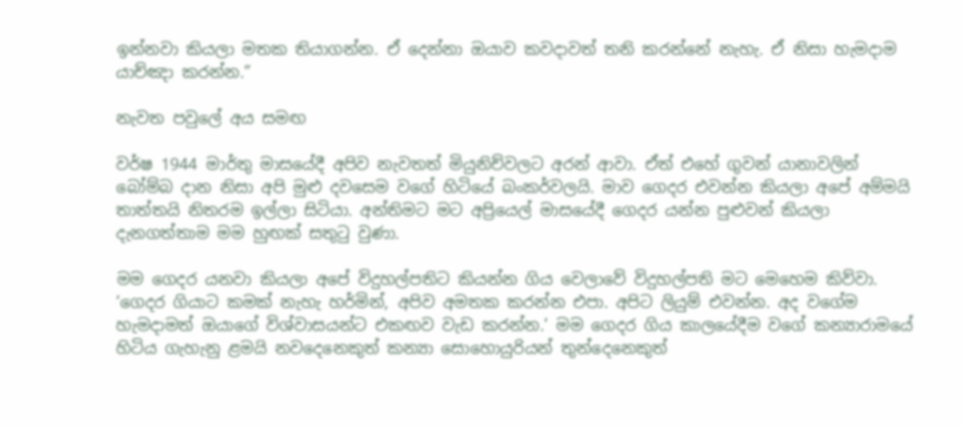ඉන්නවා කියලා මතක තියාගන්න. ඒ දෙන්නා ඔයාව කවදාවත් තනි කරන්නේ නැහැ. ඒ නිසා හැමදාම යාච්ඤා කරන්න.”

නැවත පවුලේ අය සමඟ

වර්ෂ 1944 මාර්තු මාසයේදී අපිව නැවතත් මියුනිච්වලට අරන් ආවා. ඒත් එහේ ගුවන් යානාවලින් බෝම්බ දාන නිසා අපි මුළු දවසෙම වගේ හිටියේ බංකර්වලයි. මාව ගෙදර එවන්න කියලා අපේ අම්මයි තාත්තයි නිතරම ඉල්ලා සිටියා. අන්තිමට මට අප්‍රියෙල් මාසයේදී ගෙදර යන්න පුළුවන් කියලා දැනගත්තාම මම හුඟක් සතුටු වුණා.

මම ගෙදර යනවා කියලා අපේ විදුහල්පතිට කියන්න ගිය වෙලාවේ විදුහල්පති මට මෙහෙම කිව්වා. ‘ගෙදර ගියාට කමක් නැහැ හර්මින්, අපිව අමතක කරන්න එපා. අපිට ලියුම් එවන්න. අද වගේම හැමදාමත් ඔයාගේ විශ්වාසයන්ට එකඟව වැඩ කරන්න.’ මම ගෙදර ගිය කාලයේදීම වගේ කන්‍යාරාමයේ හිටිය ගැහැනු ළමයි නවදෙනෙකුත් කන්‍යා සොහොයුරියන් තුන්දෙනෙකුත්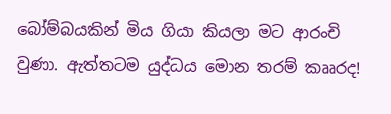බෝම්බයකින් මිය ගියා කියලා මට ආරංචි වුණා. ඇත්තටම යුද්ධය මොන තරම් කෲරද!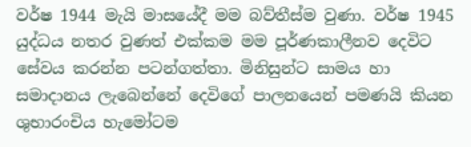වර්ෂ 1944 මැයි මාසයේදී මම බව්තීස්ම වුණා. වර්ෂ 1945 යුද්ධය නතර වුණත් එක්කම මම පූර්ණකාලීනව දෙවිට සේවය කරන්න පටන්ගත්තා. මිනිසුන්ට සාමය හා සමාදානය ලැබෙන්නේ දෙවිගේ පාලනයෙන් පමණයි කියන ශුභාරංචිය හැමෝටම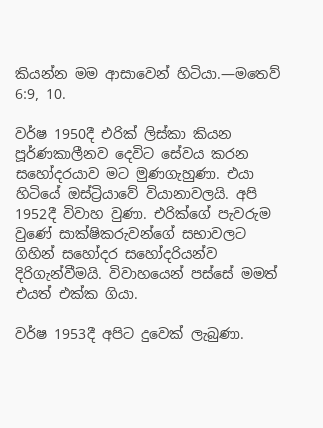කියන්න මම ආසාවෙන් හිටියා.—මතෙව් 6:9, 10.

වර්ෂ 1950දී එරික් ලිස්කා කියන පූර්ණකාලීනව දෙවිට සේවය කරන සහෝදරයාව මට මුණගැහුණා. එයා හිටියේ ඔස්ට්‍රියාවේ වියානාවලයි. අපි 1952දී විවාහ වුණා. එරික්ගේ පැවරුම වුණේ සාක්ෂිකරුවන්ගේ සභාවලට ගිහින් සහෝදර සහෝදරියන්ව දිරිගැන්වීමයි. විවාහයෙන් පස්සේ මමත් එයත් එක්ක ගියා.

වර්ෂ 1953දී අපිට දුවෙක් ලැබුණා.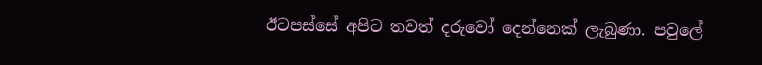ඊටපස්සේ අපිට තවත් දරුවෝ දෙන්නෙක් ලැබුණා. පවුලේ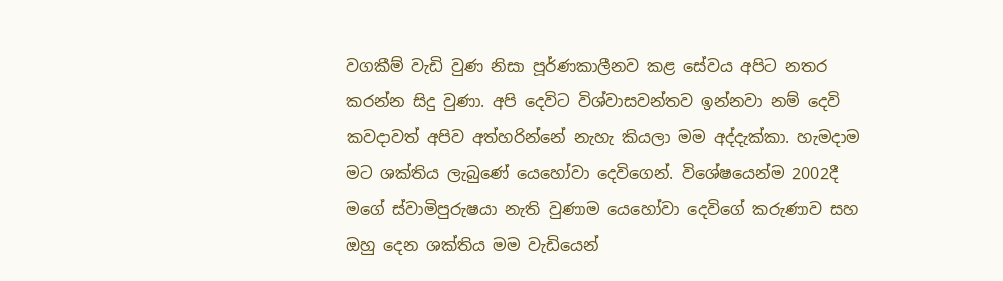වගකීම් වැඩි වුණ නිසා පූර්ණකාලීනව කළ සේවය අපිට නතර කරන්න සිදු වුණා. අපි දෙවිට විශ්වාසවන්තව ඉන්නවා නම් දෙවි කවදාවත් අපිව අත්හරින්නේ නැහැ කියලා මම අද්දැක්කා. හැමදාම මට ශක්තිය ලැබුණේ යෙහෝවා දෙවිගෙන්. විශේෂයෙන්ම 2002දී මගේ ස්වාමිපුරුෂයා නැති වුණාම යෙහෝවා දෙවිගේ කරුණාව සහ ඔහු දෙන ශක්තිය මම වැඩියෙන්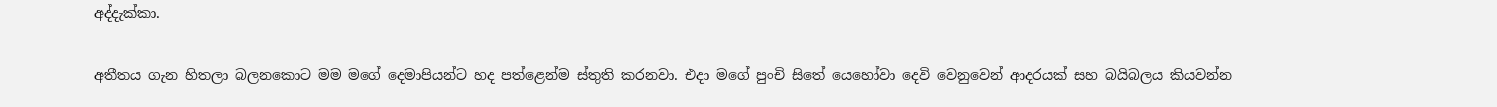අද්දැක්කා.

අතීතය ගැන හිතලා බලනකොට මම මගේ දෙමාපියන්ට හද පත්ළෙන්ම ස්තුති කරනවා. එදා මගේ පුංචි සිතේ යෙහෝවා දෙවි වෙනුවෙන් ආදරයක් සහ බයිබලය කියවන්න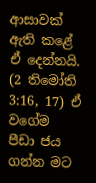ආසාවක් ඇති කළේ ඒ දෙන්නයි. (2 තිමෝති 3:16, 17) ඒ වගේම පීඩා ජය ගන්න මට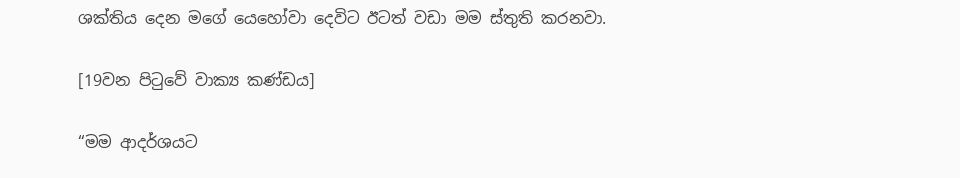ශක්තිය දෙන මගේ යෙහෝවා දෙවිට ඊටත් වඩා මම ස්තුති කරනවා.

[19වන පිටුවේ වාක්‍ය කණ්ඩය]

“මම ආදර්ශයට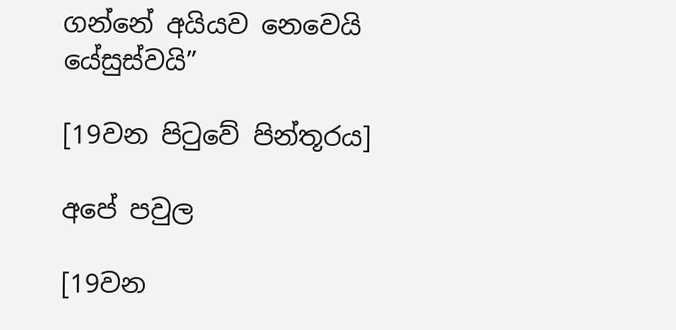ගන්නේ අයියව නෙවෙයි යේසුස්වයි”

[19වන පිටුවේ පින්තූරය]

අපේ පවුල

[19වන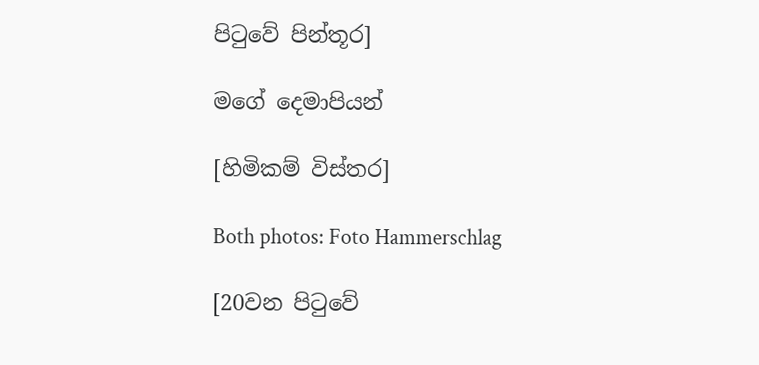පිටුවේ පින්තූර]

මගේ දෙමාපියන්

[හිමිකම් විස්තර]

Both photos: Foto Hammerschlag

[20වන පිටුවේ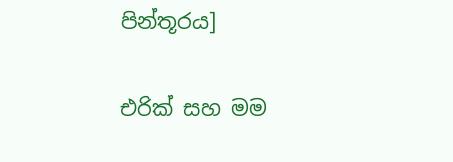පින්තූරය]

එරික් සහ මම